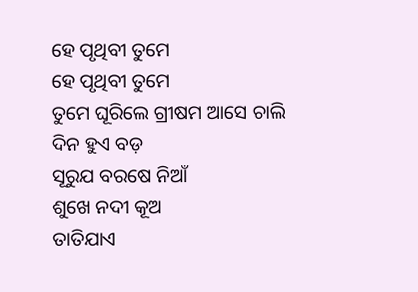ହେ ପୃଥିବୀ ତୁମେ
ହେ ପୃଥିବୀ ତୁମେ
ତୁମେ ଘୂରିଲେ ଗ୍ରୀଷମ ଆସେ ଚାଲି
ଦିନ ହୁଏ ବଡ଼
ସୂରୁଯ ବରଷେ ନିଆଁ
ଶୁଖେ ନଦୀ କୂଅ
ତାତିଯାଏ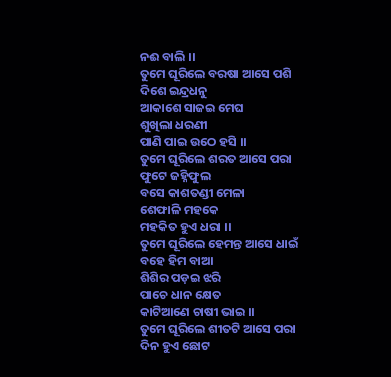ନଈ ବାଲି ।।
ତୁମେ ଘୂରିଲେ ବରଷା ଆସେ ପଶି
ଦିଶେ ଇନ୍ଦ୍ରଧନୁ
ଆକାଶେ ସାଜଇ ମେଘ
ଶୁଖିଲା ଧରଣୀ
ପାଣି ପାଇ ଉଠେ ହସି ।।
ତୁମେ ଘୂରିଲେ ଶରତ ଆସେ ପରା
ଫୁଟେ ଜହ୍ନିଫୁଲ
ବସେ କାଶତଣ୍ଡୀ ମେଳା
ଶେଫାଳି ମହକେ
ମହକିତ ହୁଏ ଧରା ।।
ତୁମେ ଘୂରିଲେ ହେମନ୍ତ ଆସେ ଧାଇଁ
ବହେ ହିମ ବାଆ
ଶିଶିର ପଡ଼ଇ ଝରି
ପାଚେ ଧାନ କ୍ଷେତ
କାଟିଆଣେ ଚାଷୀ ଭାଇ ।।
ତୁମେ ଘୂରିଲେ ଶୀତଟି ଆସେ ପରା
ଦିନ ହୁଏ ଛୋଟ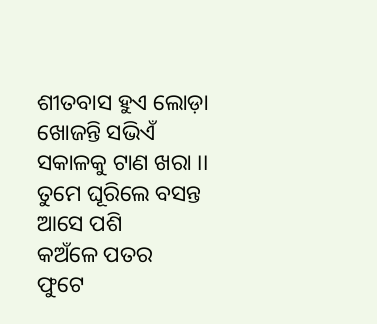ଶୀତବାସ ହୁଏ ଲୋଡ଼ା
ଖୋଜନ୍ତି ସଭିଏଁ
ସକାଳକୁ ଟାଣ ଖରା ।।
ତୁମେ ଘୂରିଲେ ବସନ୍ତ ଆସେ ପଶି
କଅଁଳେ ପତର
ଫୁଟେ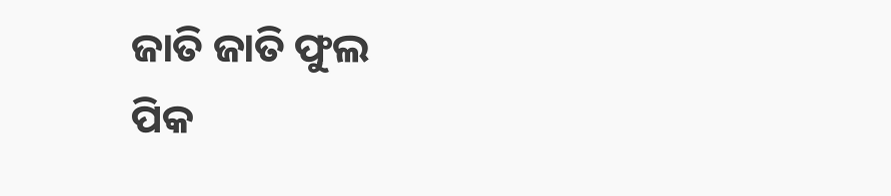ଜାତି ଜାତି ଫୁଲ
ପିକ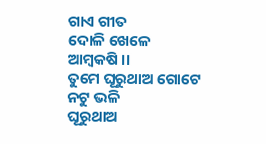ଗାଏ ଗୀତ
ଦୋଳି ଖେଳେ ଆମ୍ବକଷି ।।
ତୁମେ ଘୂରୁଥାଅ ଗୋଟେ ନଟୁ ଭଳି
ଘୂରୁଥାଅ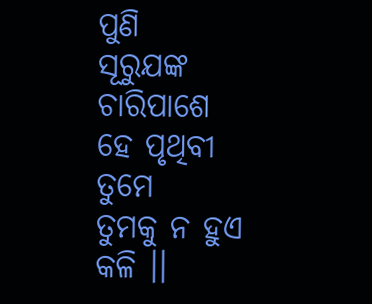ପୁଣି
ସୂରୁଯଙ୍କ ଚାରିପାଶେ
ହେ ପୃଥିବୀ ତୁମେ
ତୁମକୁ ନ ହୁଏ କଳି ।।